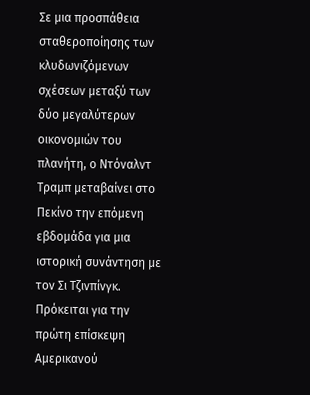Σε μια προσπάθεια σταθεροποίησης των κλυδωνιζόμενων σχέσεων μεταξύ των δύο μεγαλύτερων οικονομιών του πλανήτη, ο Ντόναλντ Τραμπ μεταβαίνει στο Πεκίνο την επόμενη εβδομάδα για μια ιστορική συνάντηση με τον Σι Τζινπίνγκ.
Πρόκειται για την πρώτη επίσκεψη Αμερικανού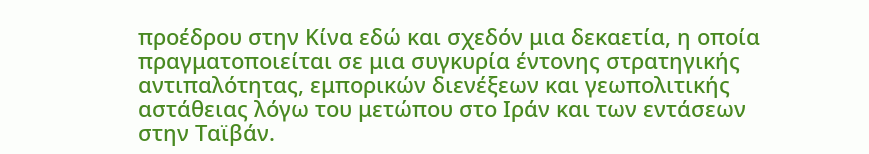προέδρου στην Κίνα εδώ και σχεδόν μια δεκαετία, η οποία πραγματοποιείται σε μια συγκυρία έντονης στρατηγικής αντιπαλότητας, εμπορικών διενέξεων και γεωπολιτικής αστάθειας λόγω του μετώπου στο Ιράν και των εντάσεων στην Ταϊβάν.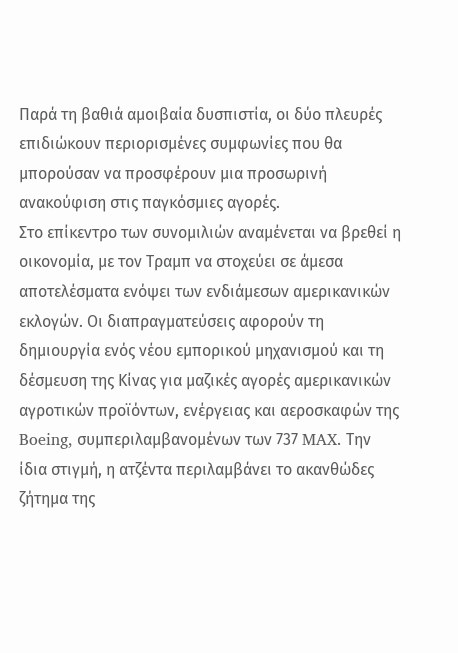Παρά τη βαθιά αμοιβαία δυσπιστία, οι δύο πλευρές επιδιώκουν περιορισμένες συμφωνίες που θα μπορούσαν να προσφέρουν μια προσωρινή ανακούφιση στις παγκόσμιες αγορές.
Στο επίκεντρο των συνομιλιών αναμένεται να βρεθεί η οικονομία, με τον Τραμπ να στοχεύει σε άμεσα αποτελέσματα ενόψει των ενδιάμεσων αμερικανικών εκλογών. Οι διαπραγματεύσεις αφορούν τη δημιουργία ενός νέου εμπορικού μηχανισμού και τη δέσμευση της Κίνας για μαζικές αγορές αμερικανικών αγροτικών προϊόντων, ενέργειας και αεροσκαφών της Boeing, συμπεριλαμβανομένων των 737 MAX. Την ίδια στιγμή, η ατζέντα περιλαμβάνει το ακανθώδες ζήτημα της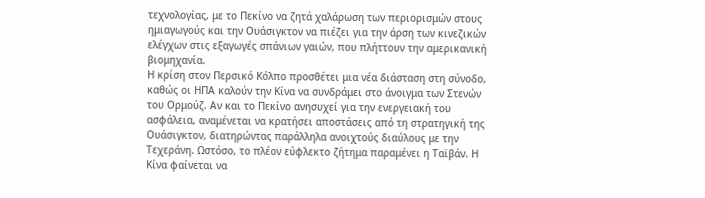τεχνολογίας, με το Πεκίνο να ζητά χαλάρωση των περιορισμών στους ημιαγωγούς και την Ουάσιγκτον να πιέζει για την άρση των κινεζικών ελέγχων στις εξαγωγές σπάνιων γαιών, που πλήττουν την αμερικανική βιομηχανία.
Η κρίση στον Περσικό Κόλπο προσθέτει μια νέα διάσταση στη σύνοδο, καθώς οι ΗΠΑ καλούν την Κίνα να συνδράμει στο άνοιγμα των Στενών του Ορμούζ. Αν και το Πεκίνο ανησυχεί για την ενεργειακή του ασφάλεια, αναμένεται να κρατήσει αποστάσεις από τη στρατηγική της Ουάσιγκτον, διατηρώντας παράλληλα ανοιχτούς διαύλους με την Τεχεράνη. Ωστόσο, το πλέον εύφλεκτο ζήτημα παραμένει η Ταϊβάν. Η Κίνα φαίνεται να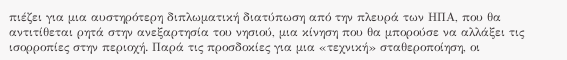πιέζει για μια αυστηρότερη διπλωματική διατύπωση από την πλευρά των ΗΠΑ, που θα αντιτίθεται ρητά στην ανεξαρτησία του νησιού, μια κίνηση που θα μπορούσε να αλλάξει τις ισορροπίες στην περιοχή. Παρά τις προσδοκίες για μια «τεχνική» σταθεροποίηση, οι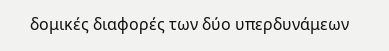δομικές διαφορές των δύο υπερδυνάμεων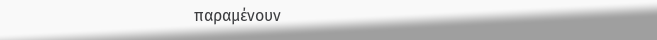παραμένουν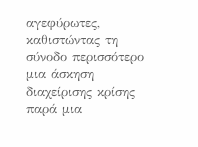αγεφύρωτες, καθιστώντας τη σύνοδο περισσότερο μια άσκηση διαχείρισης κρίσης παρά μια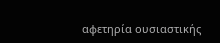αφετηρία ουσιαστικής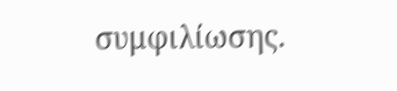συμφιλίωσης.